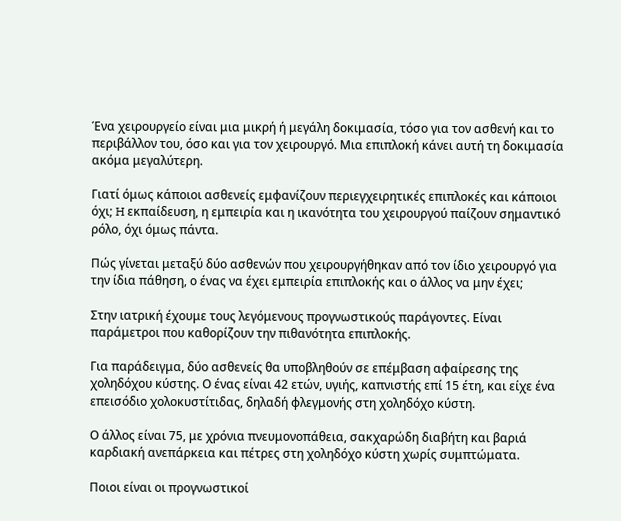Ένα χειρουργείο είναι μια μικρή ή μεγάλη δοκιμασία, τόσο για τον ασθενή και το περιβάλλον του, όσο και για τον χειρουργό. Μια επιπλοκή κάνει αυτή τη δοκιμασία ακόμα μεγαλύτερη.

Γιατί όμως κάποιοι ασθενείς εμφανίζουν περιεγχειρητικές επιπλοκές και κάποιοι όχι; H εκπαίδευση, η εμπειρία και η ικανότητα του χειρουργού παίζουν σημαντικό ρόλο, όχι όμως πάντα.

Πώς γίνεται μεταξύ δύο ασθενών που χειρουργήθηκαν από τον ίδιο χειρουργό για την ίδια πάθηση, ο ένας να έχει εμπειρία επιπλοκής και ο άλλος να μην έχει;

Στην ιατρική έχουμε τους λεγόμενους προγνωστικούς παράγοντες. Είναι παράμετροι που καθορίζουν την πιθανότητα επιπλοκής.

Για παράδειγμα, δύο ασθενείς θα υποβληθούν σε επέμβαση αφαίρεσης της χοληδόχου κύστης. Ο ένας είναι 42 ετών, υγιής, καπνιστής επί 15 έτη, και είχε ένα επεισόδιο χολοκυστίτιδας, δηλαδή φλεγμονής στη χοληδόχο κύστη.

Ο άλλος είναι 75, με χρόνια πνευμονοπάθεια, σακχαρώδη διαβήτη και βαριά καρδιακή ανεπάρκεια και πέτρες στη χοληδόχο κύστη χωρίς συμπτώματα.

Ποιοι είναι οι προγνωστικοί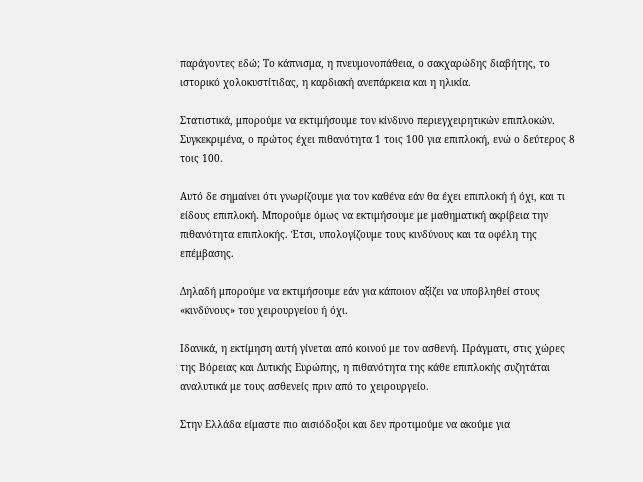παράγοντες εδώ; Το κάπνισμα, η πνευμονοπάθεια, ο σακχαρώδης διαβήτης, το ιστορικό χολοκυστίτιδας, η καρδιακή ανεπάρκεια και η ηλικία.

Στατιστικά, μπορούμε να εκτιμήσουμε τον κίνδυνο περιεγχειρητικών επιπλοκών. Συγκεκριμένα, ο πρώτος έχει πιθανότητα 1 τοις 100 για επιπλοκή, ενώ ο δεύτερος 8 τοις 100.

Αυτό δε σημαίνει ότι γνωρίζουμε για τον καθένα εάν θα έχει επιπλοκή ή όχι, και τι είδους επιπλοκή. Μπορούμε όμως να εκτιμήσουμε με μαθηματική ακρίβεια την πιθανότητα επιπλοκής. Έτσι, υπολογίζουμε τους κινδύνους και τα οφέλη της επέμβασης.

Δηλαδή μπορούμε να εκτιμήσουμε εάν για κάποιον αξίζει να υποβληθεί στους «κινδύνους» του χειρουργείου ή όχι.

Ιδανικά, η εκτίμηση αυτή γίνεται από κοινού με τον ασθενή. Πράγματι, στις χώρες της Βόρειας και Δυτικής Ευρώπης, η πιθανότητα της κάθε επιπλοκής συζητάται αναλυτικά με τους ασθενείς πριν από το χειρουργείο.

Στην Ελλάδα είμαστε πιο αισιόδοξοι και δεν προτιμούμε να ακούμε για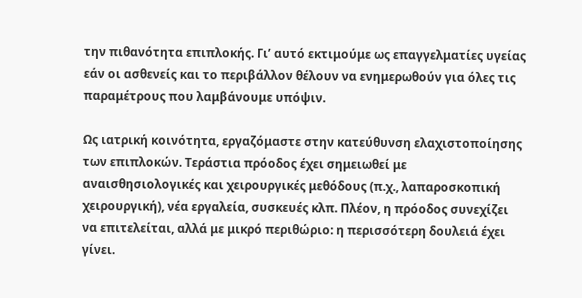την πιθανότητα επιπλοκής. Γι’ αυτό εκτιμούμε ως επαγγελματίες υγείας εάν οι ασθενείς και το περιβάλλον θέλουν να ενημερωθούν για όλες τις παραμέτρους που λαμβάνουμε υπόψιν.

Ως ιατρική κοινότητα, εργαζόμαστε στην κατεύθυνση ελαχιστοποίησης των επιπλοκών. Τεράστια πρόοδος έχει σημειωθεί με αναισθησιολογικές και χειρουργικές μεθόδους (π.χ., λαπαροσκοπική χειρουργική), νέα εργαλεία, συσκευές κλπ. Πλέον, η πρόοδος συνεχίζει να επιτελείται, αλλά με μικρό περιθώριο: η περισσότερη δουλειά έχει γίνει.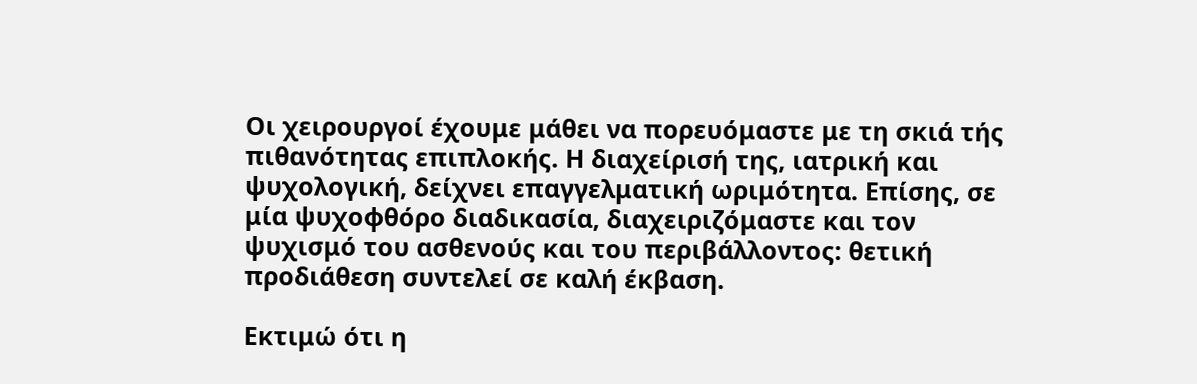Οι χειρουργοί έχουμε μάθει να πορευόμαστε με τη σκιά τής πιθανότητας επιπλοκής. Η διαχείρισή της, ιατρική και ψυχολογική, δείχνει επαγγελματική ωριμότητα. Επίσης, σε μία ψυχοφθόρο διαδικασία, διαχειριζόμαστε και τον ψυχισμό του ασθενούς και του περιβάλλοντος: θετική προδιάθεση συντελεί σε καλή έκβαση.

Εκτιμώ ότι η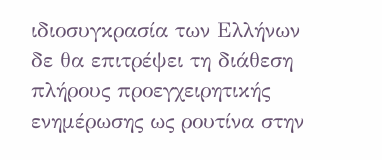ιδιοσυγκρασία των Ελλήνων δε θα επιτρέψει τη διάθεση πλήρους προεγχειρητικής ενημέρωσης ως ρουτίνα στην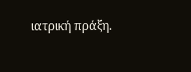ιατρική πράξη.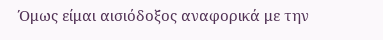Όμως είμαι αισιόδοξος αναφορικά με την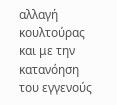αλλαγή κουλτούρας και με την κατανόηση του εγγενούς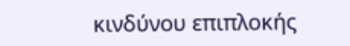κινδύνου επιπλοκής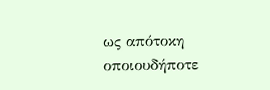ως απότοκη οποιουδήποτε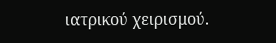ιατρικού χειρισμού.